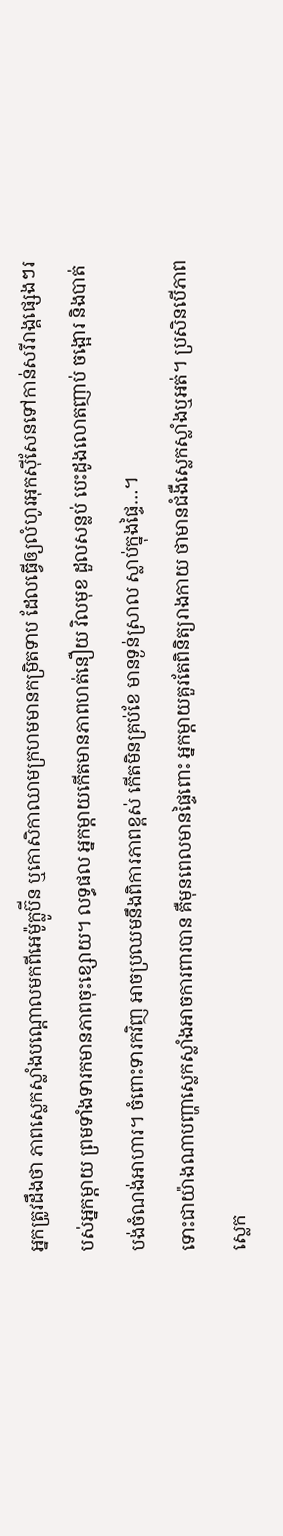អ្នកត្រូវដឹងថា ភាពស្លេកស្លាំងបណ្តោលមកពីអេម៉ូក្លូប៊ីន ឬកោសិកាឈាមក្រហមមានកម្រិតទាប ដែលធ្វើឲ្យលំហូរអុកស៊ីសែនទៅកាន់សរីរាង្គផ្សេងៗរបស់អ្នកម្តាយ ព្រមទាំងទារកមានភាពចុះខ្សោយ។ លទ្ធផល អ្នកម្តាយកើតមានភាពហត់នឿយ វិលមុខ ដួលសន្លប់ បេះដូងលោតញាប់ ចង្អោរ និងបាត់បង់ចំណង់អាហារ។ ចំពោះទារកវិញ អាចប្រឈមនឹងពិការភាពខ្ពស់ កើតមិនគ្រប់ខែ មានទ្ងន់ស្រាល ស្លាប់ក្នុងផ្ទៃ…។
ទោះជាយ៉ាងណាបញ្ហាស្លេកស្លាំងអាចការពារបាន គឺមុនពេលមានផ្ទៃពោះ អ្នកម្តាយគួរតែពិនិត្យរាងកាយ ថាមានជំងឺស្លេកស្លាំងឬអត់។ ប្រសិនបើភាពស្លេក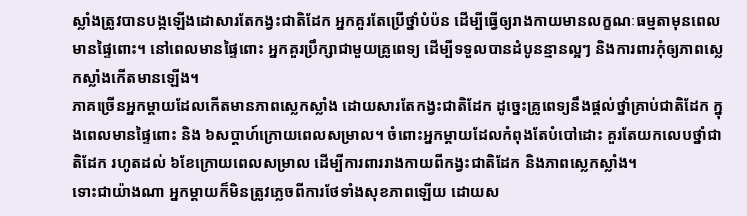ស្លាំងត្រូវបានបង្កឡើងដោសារតែកង្វះជាតិដែក អ្នកគួរតែប្រើថ្នាំបំប៉ន ដើម្បីធ្វើឲ្យរាងកាយមានលក្ខណៈធម្មតាមុនពេលមានផ្ទៃពោះ។ នៅពេលមានផ្ទៃពោះ អ្នកគួរប្រឹក្សាជាមួយគ្រូពេទ្យ ដើម្បីទទួលបានដំបូនន្មានល្អៗ និងការពារកុំឲ្យភាពស្លេកស្លាំងកើតមានឡើង។
ភាគច្រើនអ្នកម្តាយដែលកើតមានភាពស្លេកស្លាំង ដោយសារតែកង្វះជាតិដែក ដូច្នេះគ្រូពេទ្យនឹងផ្តល់ថ្នាំគ្រាប់ជាតិដែក ក្នុងពេលមានផ្ទៃពោះ និង ៦សប្តាហ៍ក្រោយពេលសម្រាល។ ចំពោះអ្នកម្តាយដែលកំពុងតែបំបៅដោះ គួរតែយកលេបថ្នាំជាតិដែក រហូតដល់ ៦ខែក្រោយពេលសម្រាល ដើម្បីការពាររាងកាយពីកង្វះជាតិដែក និងភាពស្លេកស្លាំង។
ទោះជាយ៉ាងណា អ្នកម្តាយក៏មិនត្រូវភ្លេចពីការថែទាំងសុខភាពឡើយ ដោយស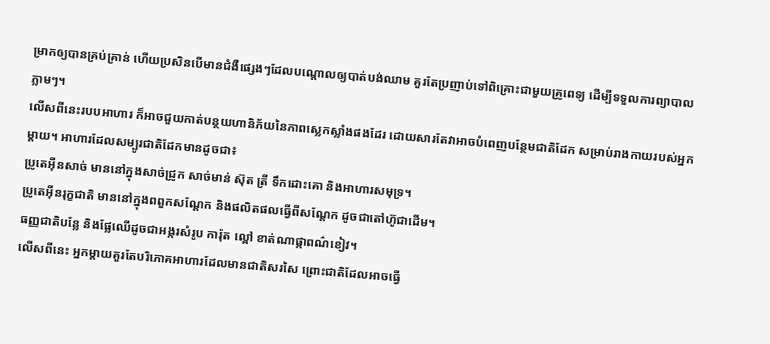ម្រាកឲ្យបានគ្រប់គ្រាន់ ហើយប្រសិនបើមានជំងឺផ្សេងៗដែលបណ្តោលឲ្យបាត់បង់ឈាម គួរតែប្រញាប់ទៅពិគ្រោះជាមួយគ្រូពេទ្យ ដើម្បីទទួលការព្យាបាលភ្លាមៗ។
លើសពីនេះរបបអាហារ ក៏អាចជួយកាត់បន្ថយហានិភ័យនៃភាពស្លេកស្លាំងផងដែរ ដោយសារតែវាអាចបំពេញបន្ថែមជាតិដែក សម្រាប់រាងកាយរបស់អ្នកម្តាយ។ អាហារដែលសម្បូរជាតិដែកមានដូចជា៖
ប្រូតេអ៊ីនសាច់ មាននៅក្នុងសាច់ជ្រូក សាច់មាន់ ស៊ុត ត្រី ទឹកដោះគោ និងអាហារសមុទ្រ។
ប្រូតេអ៊ីនរុក្ខជាតិ មាននៅក្នុងពពួកសណ្តែក និងផលិតផលធ្វើពីសណ្តែក ដូចជាតៅហ៊ូជាដើម។
ធញ្ញជាតិបន្លែ និងផ្លែឈើដូចជាអង្ករសំរូប ការ៉ុត ល្ពៅ ខាត់ណាផ្កាពណ៌ខៀវ។
លើសពីនេះ អ្នកម្តាយគួរតែបរិភោគអាហារដែលមានជាតិសរសៃ ព្រោះជាតិដែលអាចធ្វើ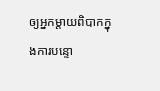ឲ្យអ្នកម្តាយពិបាកក្នុងការបន្ទោ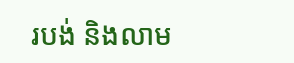របង់ និងលាម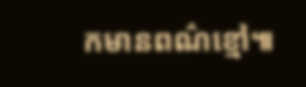កមានពណ៌ខ្មៅ៕